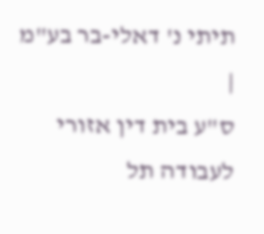תיתי נ' דאלי-בר בע"מ
|
ס"ע בית דין אזורי לעבודה תל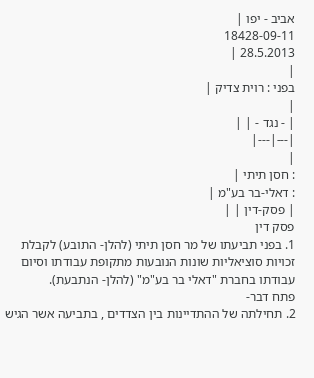אביב - יפו |
18428-09-11
28.5.2013 |
|
בפני : רוית צדיק |
|
| - נגד - | |
|---|---|
|
: חסן תיתי |
: דאלי-בר בע"מ |
| פסק-דין | |
פסק דין
1. בפני תביעתו של מר חסן תיתי (להלן- התובע) לקבלת זכויות סוציאליות שונות הנובעות מתקופת עבודתו וסיום עבודתו בחברת "דאלי בר בע"מ" (להלן- הנתבעת).
פתח דבר-
2. תחילתה של ההתדיינות בין הצדדים , בתביעה אשר הגיש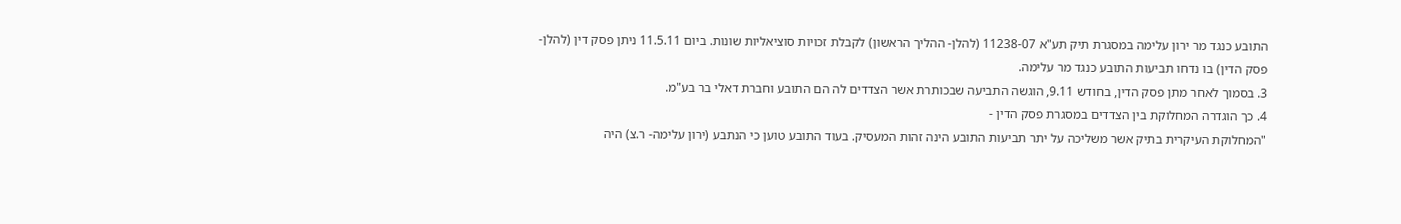התובע כנגד מר ירון עלימה במסגרת תיק תע"א 11238-07 (להלן- ההליך הראשון) לקבלת זכויות סוציאליות שונות. ביום 11.5.11 ניתן פסק דין (להלן- פסק הדין) בו נדחו תביעות התובע כנגד מר עלימה.
3. בסמוך לאחר מתן פסק הדין, בחודש 9.11, הוגשה התביעה שבכותרת אשר הצדדים לה הם התובע וחברת דאלי בר בע"מ.
4. כך הוגדרה המחלוקת בין הצדדים במסגרת פסק הדין -
"המחלוקת העיקרית בתיק אשר משליכה על יתר תביעות התובע הינה זהות המעסיק. בעוד התובע טוען כי הנתבע (ירון עלימה- ר.צ) היה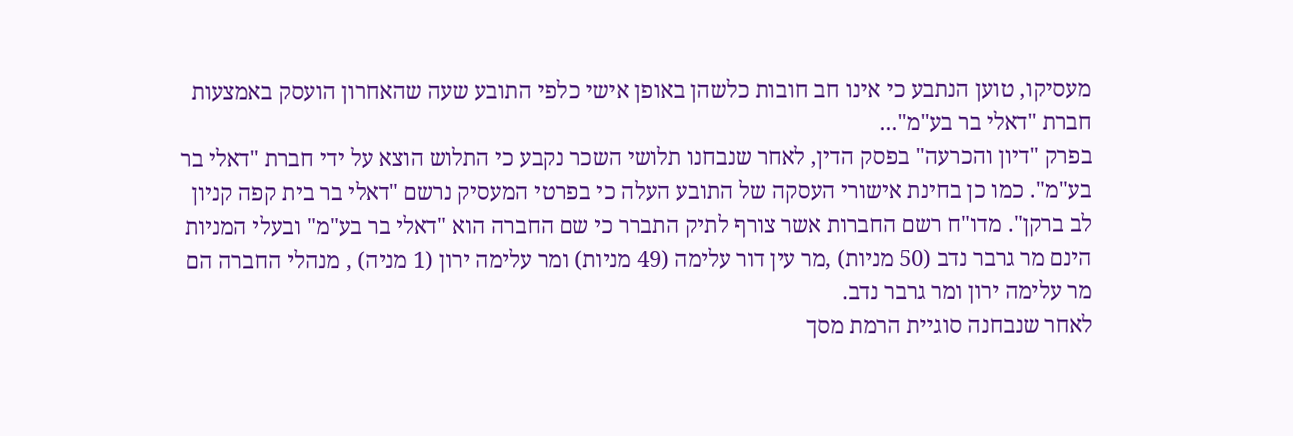מעסיקו, טוען הנתבע כי אינו חב חובות כלשהן באופן אישי כלפי התובע שעה שהאחרון הועסק באמצעות חברת "דאלי בר בע"מ"...
בפרק "דיון והכרעה" בפסק הדין, לאחר שנבחנו תלושי השכר נקבע כי התלוש הוצא על ידי חברת "דאלי בר בע"מ". כמו כן בחינת אישורי העסקה של התובע העלה כי בפרטי המעסיק נרשם "דאלי בר בית קפה קניון לב ברקן". מדו"ח רשם החברות אשר צורף לתיק התברר כי שם החברה הוא "דאלי בר בע"מ" ובעלי המניות הינם מר גרבר נדב (50 מניות) ,מר עין דור עלימה (49 מניות) ומר עלימה ירון (1 מניה) , מנהלי החברה הם מר עלימה ירון ומר גרבר נדב.
לאחר שנבחנה סוגיית הרמת מסך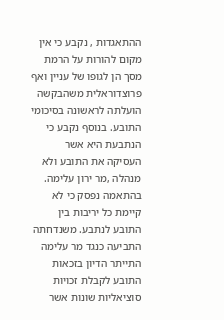ההתאגדות , נקבע כי אין מקום להורות על הרמת מסך הן לגופו של עניין ואף פרוצדוראלית משהבקשה הועלתה לראשונה בסיכומי התובע. בנוסף נקבע כי הנתבעת היא אשר העסיקה את התובע ולא מנהלה ,מר ירון עלימה. בהתאמה נפסק כי לא קיימת כל יריבות בין התובע לנתבע. משנדחתה התביעה כנגד מר עלימה התייתר הדיון בזכאות התובע לקבלת זכויות סוציאליות שונות אשר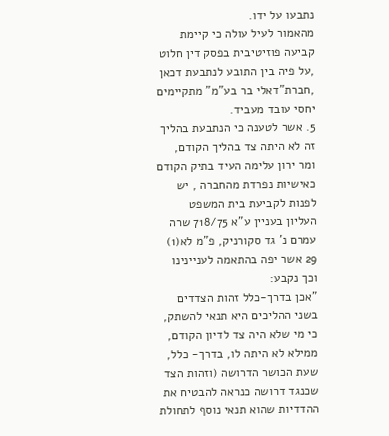נתבעו על ידו.
מהאמור לעיל עולה כי קיימת קביעה פוזיטיבית בפסק דין חלוט ,על פיה בין התובע לנתבעת דכאן ,חברת"דאלי בר בע"מ" מתקיימים יחסי עובד מעביד.
5. אשר לטענה כי הנתבעת בהליך זה לא היתה צד בהליך הקודם, ומר ירון עלימה העיד בתיק הקודם כאישיות נפרדת מהחברה , יש לפנות לקביעת בית המשפט העליון בעניין ע"א 718/75 שרה עמרם נ' גד סקורניק, פ"מ לא(1) 29 אשר יפה בהתאמה לעניינינו וכך נקבע:
"אכן בדרך-כלל זהות הצדדים בשני ההליכים היא תנאי להשתק, כי מי שלא היה צד לדיון הקודם, ממילא לא היתה לו, בדרך- כלל, שעת הכושר הדרושה (וזהות הצד שכנגד דרושה כנראה להבטיח את ההדדיות שהוא תנאי נוסף לתחולת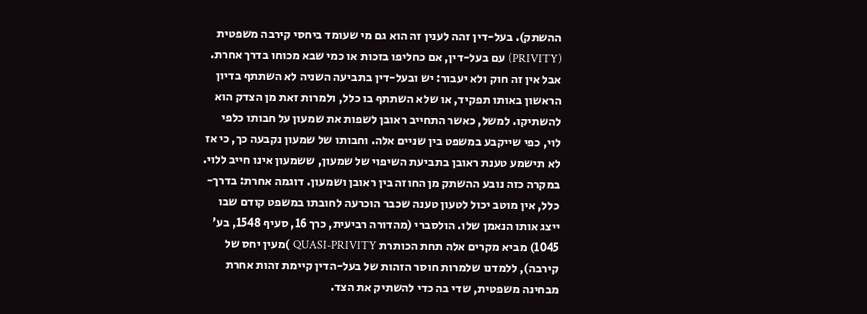ההשתק). בעל-דין זהה לענין זה הוא גם מי שעומד ביחסי קירבה משפטית (PRIVITY) עם בעל-דין, אם כחליפו בזכות או כמי שבא מכוחו בדרך אחרת. אבל אין זה חוק ולא יעבור: יש ובעל-דין בתביעה השניה לא השתתף בדיון הראשון באותו תפקיד, או שלא השתתף בו כלל, ולמרות זאת מן הצדק הוא להשתיקו. למשל, כאשר התחייב ראובן לשפות את שמעון על חבותו כלפי לוי, כפי שייקבע במשפט בין שניים אלה. וחבותו של שמעון נקבעה כך, כי אז לא תישמע טענת ראובן בתביעת השיפוי של שמעון, ששמעון אינו חייב ללוי. במקרה כזה נובע ההשתק מן החוזה בין ראובן ושמעון. דוגמה אחרת: בדרך-כלל, אין מוטב יכול לטעון טענה שכבר הוכרעה לחובתו במשפט קודם שבו ייצג אותו הנאמן שלו. הולסברי (מהדורה רביעית, כרך 16, סעיף 1548, בע' 1045) מביא מקרים אלה תחת הכותרת QUASI-PRIVITY )מעין יחס של קירבה), ללמדנו שלמרות חוסר הזהות של בעל-הדין קיימת זהות אחרת מבחינה משפטית, שדי בה כדי להשתיק את הצד.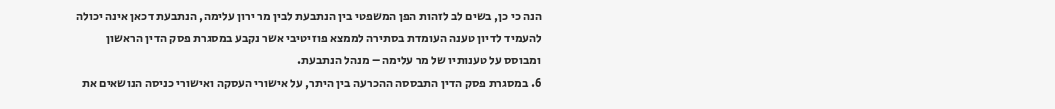הנה כי כן, בשים לב לזהות הפן המשפטי בין הנתבעת לבין מר ירון עלימה, הנתבעת דכאן אינה יכולה להעמיד לדיון טענה העומדת בסתירה לממצא פוזיטיבי אשר נקבע במסגרת פסק הדין הראשון ומבוסס על טענותיו של מר עלימה – מנהל הנתבעת.
6. במסגרת פסק הדין התבססה ההכרעה בין היתר, על אישורי העסקה ואישורי כניסה הנושאים את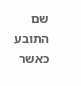שם התובע כאשר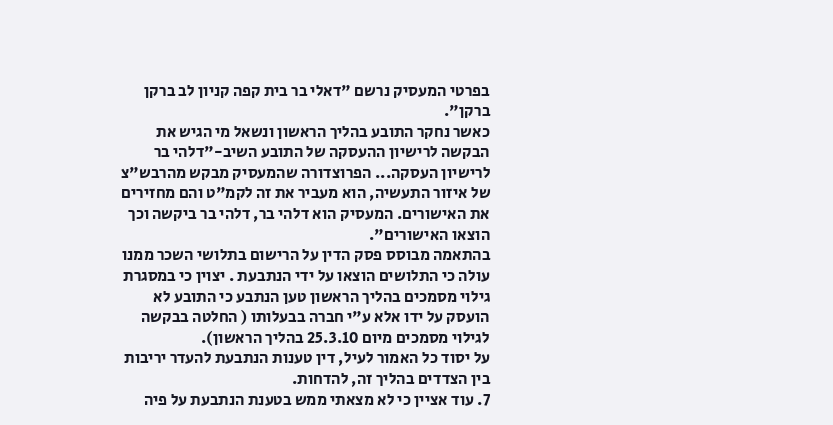בפרטי המעסיק נרשם "דאלי בר בית קפה קניון לב ברקן ברקן".
כאשר נחקר התובע בהליך הראשון ונשאל מי הגיש את הבקשה לרישיון ההעסקה של התובע השיב-"דלהי בר לרישיון העסקה... הפרוצדורה שהמעסיק מבקש מהרבש"צ של איזור התעשיה, הוא מעביר את זה לקמ"ט והם מחזירים את האישורים. המעסיק הוא דלהי בר, דלהי בר ביקשה וכך הוצאו האישורים".
בהתאמה מבוסס פסק הדין על הרישום בתלושי השכר ממנו עולה כי התלושים הוצאו על ידי הנתבעת . יצוין כי במסגרת גילוי מסמכים בהליך הראשון טען הנתבע כי התובע לא הועסק על ידו אלא ע"י חברה בבעלותו ( החלטה בבקשה לגילוי מסמכים מיום 25.3.10 בהליך הראשון).
על יסוד כל האמור לעיל, דין טענות הנתבעת להעדר יריבות בין הצדדים בהליך זה, להדחות.
7. עוד אציין כי לא מצאתי ממש בטענת הנתבעת על פיה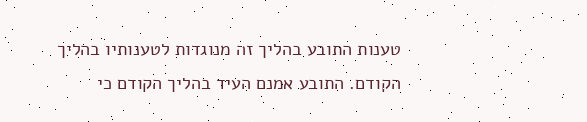טענות התובע בהליך זה מנוגדות לטענותיו בהליך הקודם. התובע אמנם העיד בהליך הקודם כי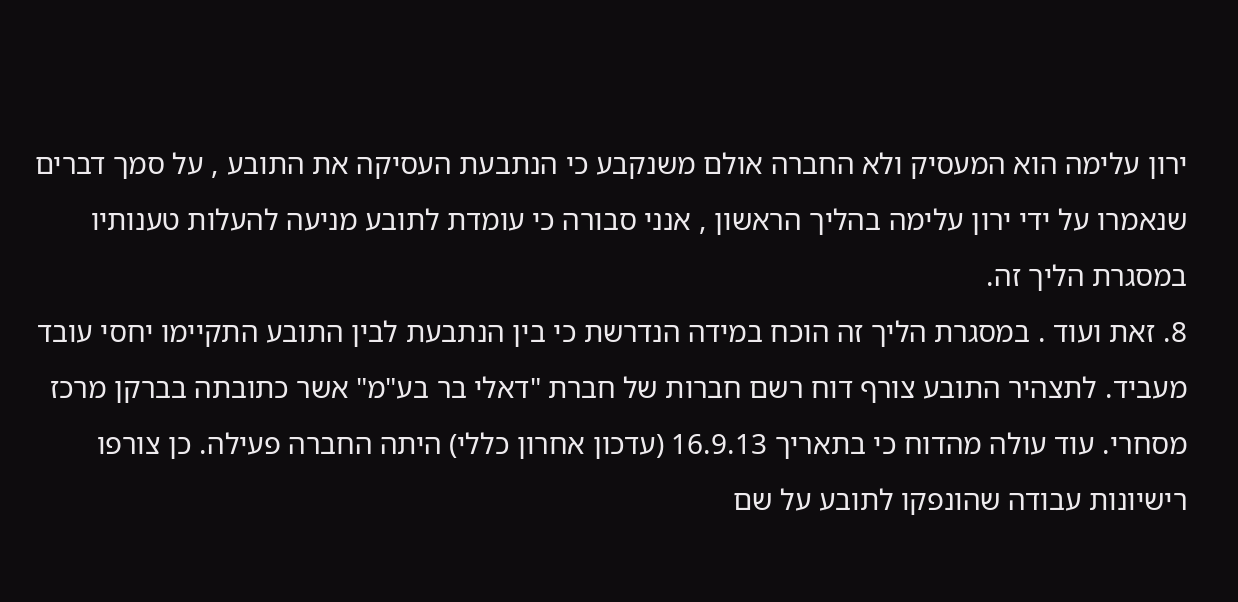ירון עלימה הוא המעסיק ולא החברה אולם משנקבע כי הנתבעת העסיקה את התובע , על סמך דברים שנאמרו על ידי ירון עלימה בהליך הראשון , אנני סבורה כי עומדת לתובע מניעה להעלות טענותיו במסגרת הליך זה.
8. זאת ועוד . במסגרת הליך זה הוכח במידה הנדרשת כי בין הנתבעת לבין התובע התקיימו יחסי עובד מעביד. לתצהיר התובע צורף דוח רשם חברות של חברת "דאלי בר בע"מ" אשר כתובתה בברקן מרכז מסחרי. עוד עולה מהדוח כי בתאריך 16.9.13 (עדכון אחרון כללי) היתה החברה פעילה. כן צורפו רישיונות עבודה שהונפקו לתובע על שם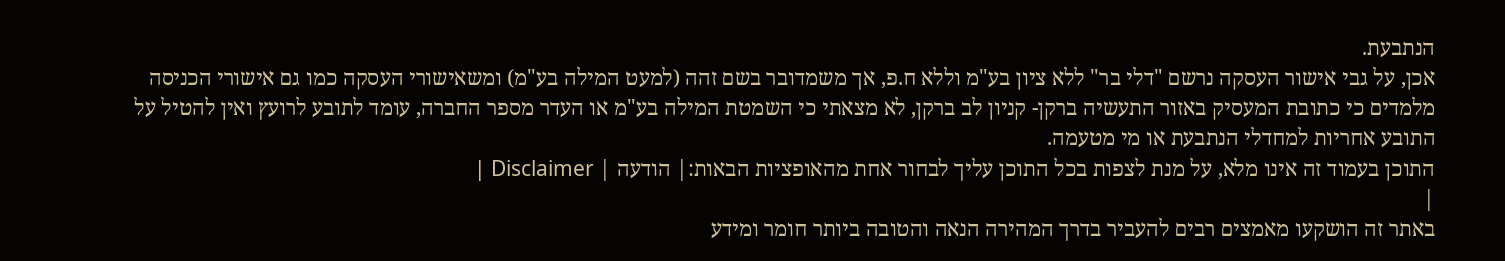הנתבעת.
אכן, על גבי אישור העסקה נרשם "דלי בר" ללא ציון בע"מ וללא ח.פ, אך משמדובר בשם זהה (למעט המילה בע"מ) ומשאישורי העסקה כמו גם אישורי הכניסה מלמדים כי כתובת המעסיק באזור התעשיה ברקן- קניון לב ברקן, לא מצאתי כי השמטת המילה בע"מ או העדר מספר החברה, עומד לתובע לרועץ ואין להטיל על התובע אחריות למחדלי הנתבעת או מי מטעמה.
התוכן בעמוד זה אינו מלא, על מנת לצפות בכל התוכן עליך לבחור אחת מהאופציות הבאות:| הודעה | Disclaimer |
|
באתר זה הושקעו מאמצים רבים להעביר בדרך המהירה הנאה והטובה ביותר חומר ומידע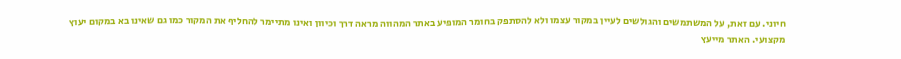חיוני. עם זאת, על המשתמשים והגולשים לעיין במקור עצמו ולא להסתפק בחומר המופיע באתר המהווה מראה דרך וכיוון ואינו מתיימר להחליף את המקור כמו גם שאינו בא במקום יעוץ מקצועי. האתר מייעץ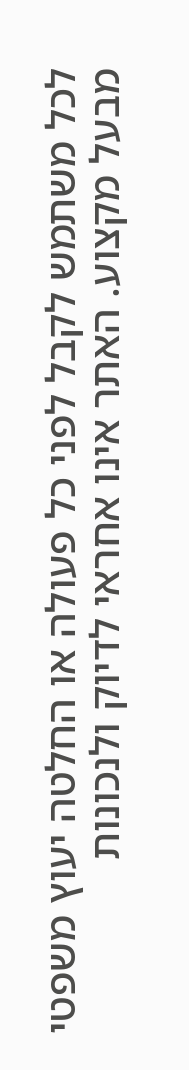לכל משתמש לקבל לפני כל פעולה או החלטה יעוץ משפטי מבעל מקצוע. האתר אינו אחראי לדיוק ולנכונות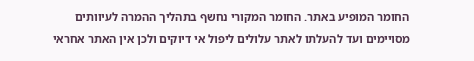החומר המופיע באתר. החומר המקורי נחשף בתהליך ההמרה לעיוותים מסויימים ועד להעלתו לאתר עלולים ליפול אי דיוקים ולכן אין האתר אחראי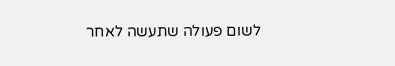לשום פעולה שתעשה לאחר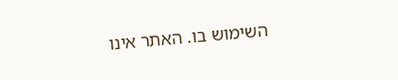השימוש בו. האתר אינו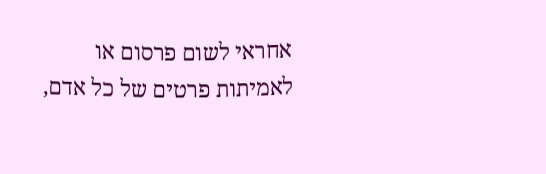אחראי לשום פרסום או לאמיתות פרטים של כל אדם,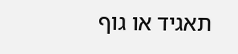תאגיד או גוף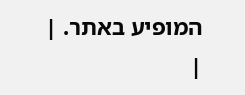המופיע באתר. |
|